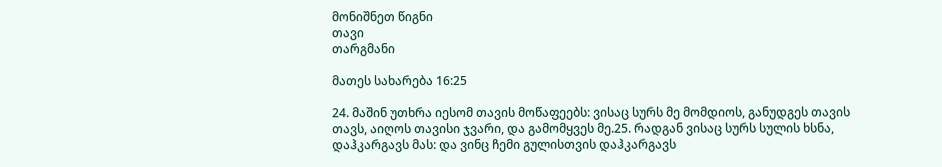მონიშნეთ წიგნი
თავი
თარგმანი

მათეს სახარება 16:25

24. მაშინ უთხრა იესომ თავის მოწაფეებს: ვისაც სურს მე მომდიოს, განუდგეს თავის თავს, აიღოს თავისი ჯვარი, და გამომყვეს მე.25. რადგან ვისაც სურს სულის ხსნა, დაჰკარგავს მას: და ვინც ჩემი გულისთვის დაჰკარგავს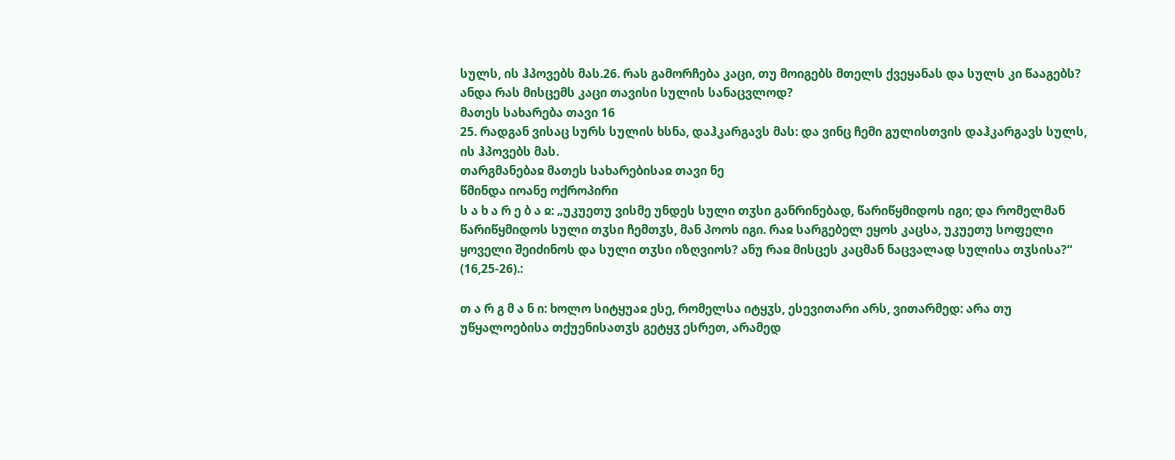სულს, ის ჰპოვებს მას.26. რას გამორჩება კაცი, თუ მოიგებს მთელს ქვეყანას და სულს კი წააგებს? ანდა რას მისცემს კაცი თავისი სულის სანაცვლოდ?
მათეს სახარება თავი 16
25. რადგან ვისაც სურს სულის ხსნა, დაჰკარგავს მას: და ვინც ჩემი გულისთვის დაჰკარგავს სულს, ის ჰპოვებს მას.
თარგმანებაჲ მათეს სახარებისაჲ თავი ნე
წმინდა იოანე ოქროპირი
ს ა ხ ა რ ე ბ ა ჲ: „უკუეთუ ვისმე უნდეს სული თჳსი განრინებად, წარიწყმიდოს იგი; და რომელმან წარიწყმიდოს სული თჳსი ჩემთჳს, მან პოოს იგი. რაჲ სარგებელ ეყოს კაცსა, უკუეთუ სოფელი ყოველი შეიძინოს და სული თჳსი იზღვიოს? ანუ რაჲ მისცეს კაცმან ნაცვალად სულისა თჳსისა?“ (16,25-26).:

თ ა რ გ მ ა ნ ი: ხოლო სიტყუაჲ ესე, რომელსა იტყჳს, ესევითარი არს, ვითარმედ: არა თუ უწყალოებისა თქუენისათჳს გეტყჳ ესრეთ, არამედ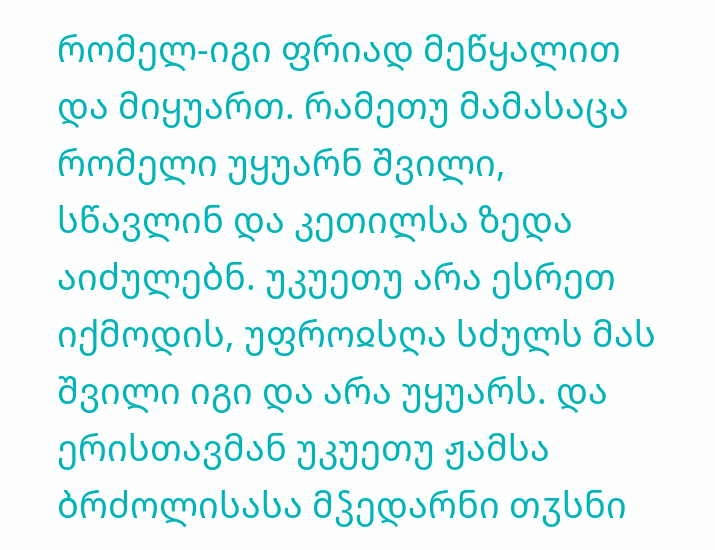რომელ-იგი ფრიად მეწყალით და მიყუართ. რამეთუ მამასაცა რომელი უყუარნ შვილი, სწავლინ და კეთილსა ზედა აიძულებნ. უკუეთუ არა ესრეთ იქმოდის, უფროჲსღა სძულს მას შვილი იგი და არა უყუარს. და ერისთავმან უკუეთუ ჟამსა ბრძოლისასა მჴედარნი თჳსნი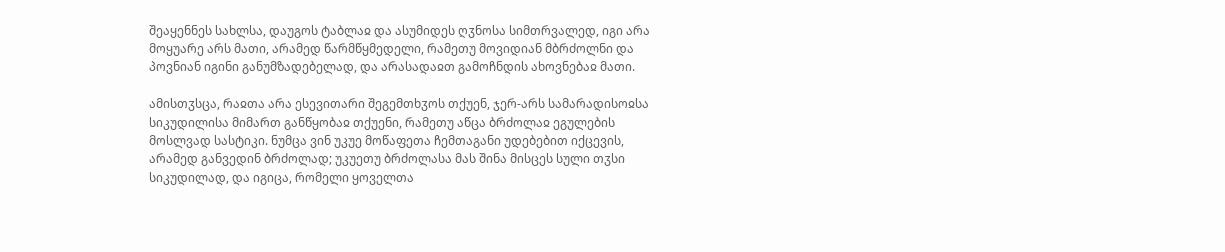შეაყენნეს სახლსა, დაუგოს ტაბლაჲ და ასუმიდეს ღჳნოსა სიმთრვალედ, იგი არა მოყუარე არს მათი, არამედ წარმწყმედელი, რამეთუ მოვიდიან მბრძოლნი და პოვნიან იგინი განუმზადებელად, და არასადაჲთ გამოჩნდის ახოვნებაჲ მათი.

ამისთჳსცა, რაჲთა არა ესევითარი შეგემთხჳოს თქუენ, ჯერ-არს სამარადისოჲსა სიკუდილისა მიმართ განწყობაჲ თქუენი, რამეთუ აწცა ბრძოლაჲ ეგულების მოსლვად სასტიკი. ნუმცა ვინ უკუე მოწაფეთა ჩემთაგანი უდებებით იქცევის, არამედ განვედინ ბრძოლად; უკუეთუ ბრძოლასა მას შინა მისცეს სული თჳსი სიკუდილად, და იგიცა, რომელი ყოველთა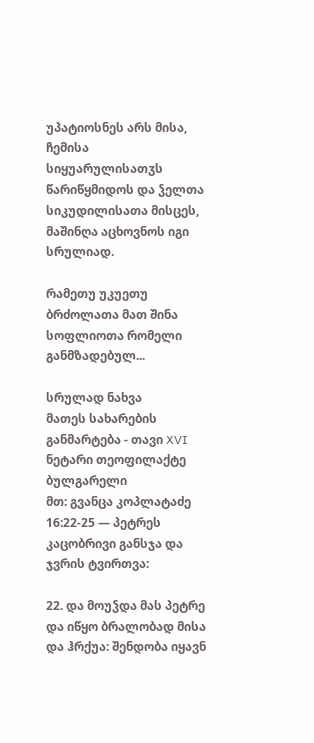უპატიოსნეს არს მისა, ჩემისა სიყუარულისათჳს წარიწყმიდოს და ჴელთა სიკუდილისათა მისცეს, მაშინღა აცხოვნოს იგი სრულიად.

რამეთუ უკუეთუ ბრძოლათა მათ შინა სოფლიოთა რომელი განმზადებულ...

სრულად ნახვა
მათეს სახარების განმარტება - თავი XVI
ნეტარი თეოფილაქტე ბულგარელი
მთ: გვანცა კოპლატაძე
16:22-25 — პეტრეს კაცობრივი განსჯა და ჯვრის ტვირთვა:

22. და მოუჴდა მას პეტრე და იწყო ბრალობად მისა და ჰრქუა: შენდობა იყავნ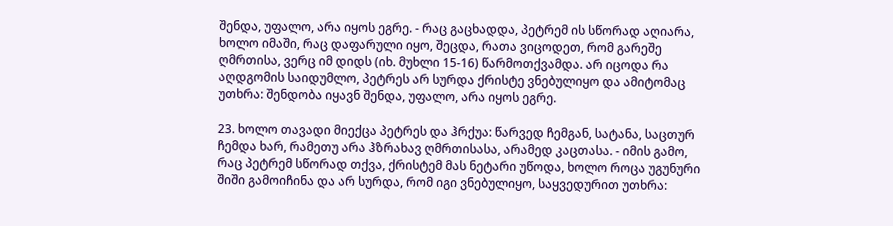შენდა, უფალო, არა იყოს ეგრე. - რაც გაცხადდა, პეტრემ ის სწორად აღიარა, ხოლო იმაში, რაც დაფარული იყო, შეცდა, რათა ვიცოდეთ, რომ გარეშე ღმრთისა, ვერც იმ დიდს (იხ. მუხლი 15-16) წარმოთქვამდა. არ იცოდა რა აღდგომის საიდუმლო, პეტრეს არ სურდა ქრისტე ვნებულიყო და ამიტომაც უთხრა: შენდობა იყავნ შენდა, უფალო, არა იყოს ეგრე.

23. ხოლო თავადი მიექცა პეტრეს და ჰრქუა: წარვედ ჩემგან, სატანა, საცთურ ჩემდა ხარ, რამეთუ არა ჰზრახავ ღმრთისასა, არამედ კაცთასა. - იმის გამო, რაც პეტრემ სწორად თქვა, ქრისტემ მას ნეტარი უწოდა, ხოლო როცა უგუნური შიში გამოიჩინა და არ სურდა, რომ იგი ვნებულიყო, საყვედურით უთხრა: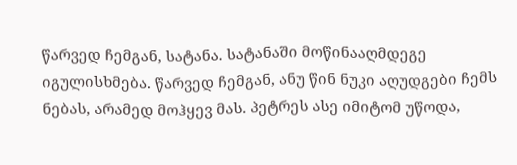წარვედ ჩემგან, სატანა. სატანაში მოწინააღმდეგე იგულისხმება. წარვედ ჩემგან, ანუ წინ ნუკი აღუდგები ჩემს ნებას, არამედ მოჰყევ მას. პეტრეს ასე იმიტომ უწოდა,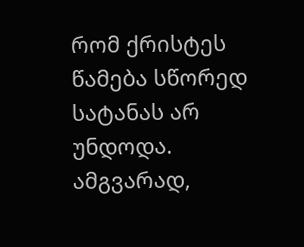რომ ქრისტეს წამება სწორედ სატანას არ უნდოდა. ამგვარად,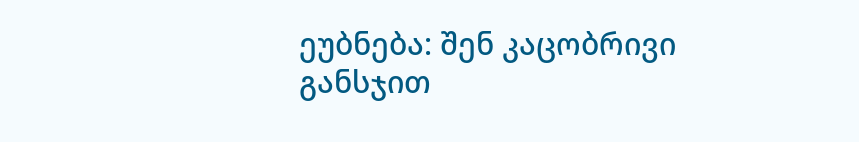ეუბნება: შენ კაცობრივი განსჯით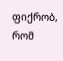ფიქრობ, რომ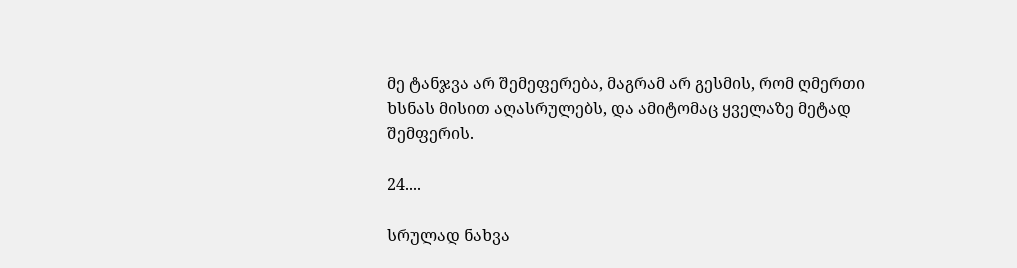მე ტანჯვა არ შემეფერება, მაგრამ არ გესმის, რომ ღმერთი ხსნას მისით აღასრულებს, და ამიტომაც ყველაზე მეტად შემფერის.

24....

სრულად ნახვა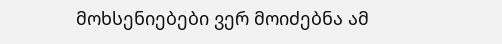მოხსენიებები ვერ მოიძებნა ამ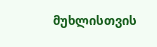მუხლისთვის